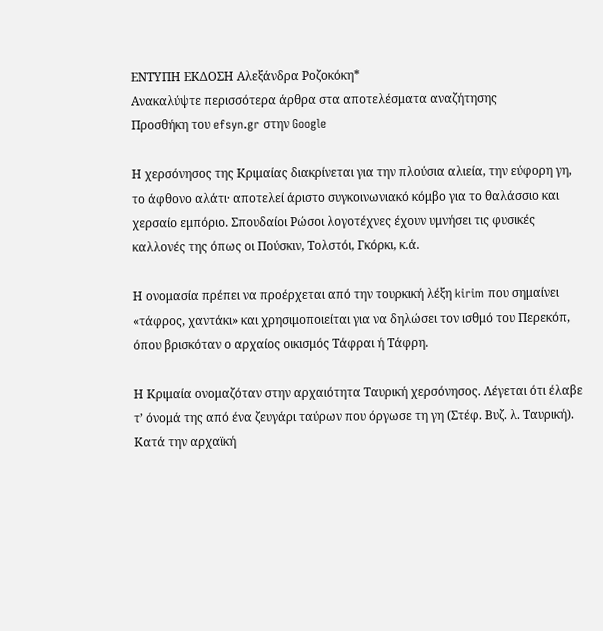ΕΝΤΥΠΗ ΕΚΔΟΣΗ Αλεξάνδρα Ροζοκόκη*
Ανακαλύψτε περισσότερα άρθρα στα αποτελέσματα αναζήτησης
Προσθήκη του efsyn.gr στην Google

Η χερσόνησος της Κριμαίας διακρίνεται για την πλούσια αλιεία, την εύφορη γη, το άφθονο αλάτι· αποτελεί άριστο συγκοινωνιακό κόμβο για το θαλάσσιο και χερσαίο εμπόριο. Σπουδαίοι Ρώσοι λογοτέχνες έχουν υμνήσει τις φυσικές καλλονές της όπως οι Πούσκιν, Τολστόι, Γκόρκι, κ.ά.

Η ονομασία πρέπει να προέρχεται από την τουρκική λέξη kirim που σημαίνει «τάφρος, χαντάκι» και χρησιμοποιείται για να δηλώσει τον ισθμό του Περεκόπ, όπου βρισκόταν ο αρχαίος οικισμός Τάφραι ή Τάφρη.

Η Κριμαία ονομαζόταν στην αρχαιότητα Ταυρική χερσόνησος. Λέγεται ότι έλαβε τ’ όνομά της από ένα ζευγάρι ταύρων που όργωσε τη γη (Στέφ. Βυζ. λ. Ταυρική). Κατά την αρχαϊκή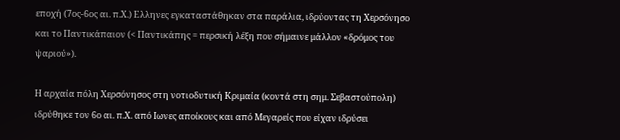εποχή (7ος-6ος αι. π.Χ.) Ελληνες εγκαταστάθηκαν στα παράλια, ιδρύοντας τη Χερσόνησο και το Παντικάπαιον (< Παντικάπης = περσική λέξη που σήμαινε μάλλον «δρόμος του ψαριού»).

Η αρχαία πόλη Χερσόνησος στη νοτιοδυτική Κριμαία (κοντά στη σημ. Σεβαστούπολη) ιδρύθηκε τον 6ο αι. π.Χ. από Ιωνες αποίκους και από Μεγαρείς που είχαν ιδρύσει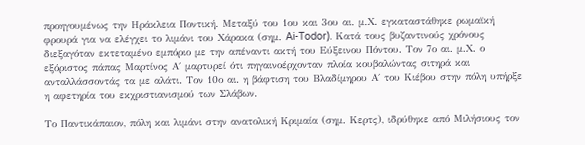προηγουμένως την Ηράκλεια Ποντική. Μεταξύ του 1ου και 3ου αι. μ.Χ. εγκαταστάθηκε ρωμαϊκή φρουρά για να ελέγχει το λιμάνι του Χάρακα (σημ. Ai-Todor). Κατά τους βυζαντινούς χρόνους διεξαγόταν εκτεταμένο εμπόριο με την απέναντι ακτή του Εύξεινου Πόντου. Τον 7ο αι. μ.Χ. ο εξόριστος πάπας Μαρτίνος Α΄ μαρτυρεί ότι πηγαινοέρχονταν πλοία κουβαλώντας σιτηρά και ανταλλάσσοντάς τα με αλάτι. Τον 10ο αι. η βάφτιση του Βλαδίμηρου Α΄ του Κιέβου στην πόλη υπήρξε η αφετηρία του εκχριστιανισμού των Σλάβων.

Το Παντικάπαιον, πόλη και λιμάνι στην ανατολική Κριμαία (σημ. Κερτς), ιδρύθηκε από Μιλήσιους τον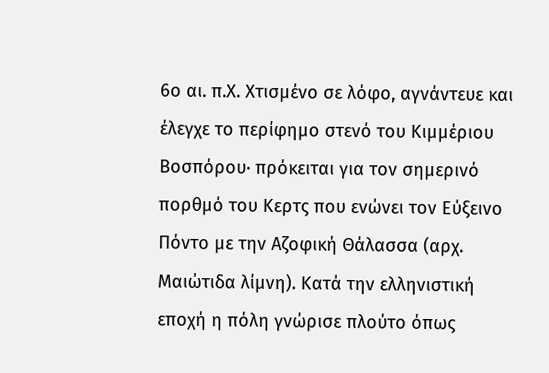6ο αι. π.Χ. Χτισμένο σε λόφο, αγνάντευε και έλεγχε το περίφημο στενό του Κιμμέριου Βοσπόρου· πρόκειται για τον σημερινό πορθμό του Κερτς που ενώνει τον Εύξεινο Πόντο με την Αζοφική Θάλασσα (αρχ. Μαιώτιδα λίμνη). Κατά την ελληνιστική εποχή η πόλη γνώρισε πλούτο όπως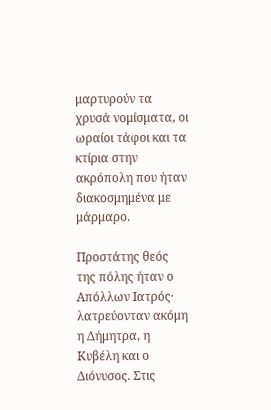μαρτυρούν τα χρυσά νομίσματα, οι ωραίοι τάφοι και τα κτίρια στην ακρόπολη που ήταν διακοσμημένα με μάρμαρο.

Προστάτης θεός της πόλης ήταν ο Απόλλων Ιατρός· λατρεύονταν ακόμη η Δήμητρα, η Κυβέλη και ο Διόνυσος. Στις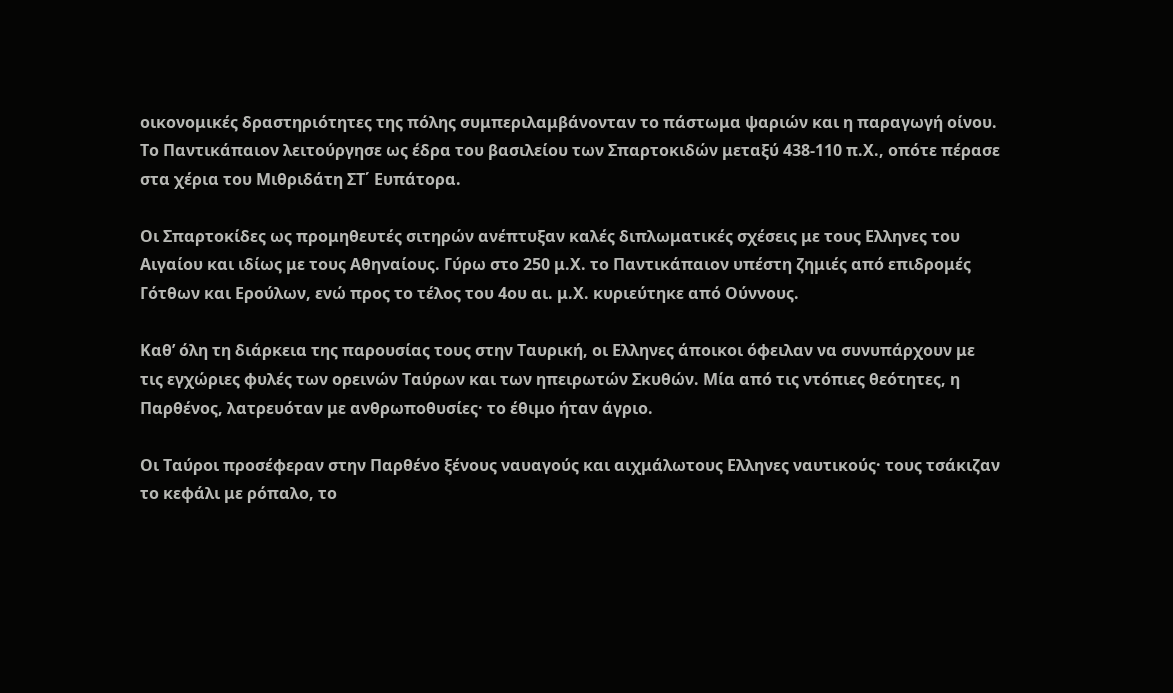οικονομικές δραστηριότητες της πόλης συμπεριλαμβάνονταν το πάστωμα ψαριών και η παραγωγή οίνου. Το Παντικάπαιον λειτούργησε ως έδρα του βασιλείου των Σπαρτοκιδών μεταξύ 438-110 π.Χ., οπότε πέρασε στα χέρια του Μιθριδάτη ΣΤ΄ Ευπάτορα.

Οι Σπαρτοκίδες ως προμηθευτές σιτηρών ανέπτυξαν καλές διπλωματικές σχέσεις με τους Ελληνες του Αιγαίου και ιδίως με τους Αθηναίους. Γύρω στο 250 μ.Χ. το Παντικάπαιον υπέστη ζημιές από επιδρομές Γότθων και Ερούλων, ενώ προς το τέλος του 4ου αι. μ.Χ. κυριεύτηκε από Ούννους.

Καθ’ όλη τη διάρκεια της παρουσίας τους στην Ταυρική, οι Ελληνες άποικοι όφειλαν να συνυπάρχουν με τις εγχώριες φυλές των ορεινών Ταύρων και των ηπειρωτών Σκυθών. Μία από τις ντόπιες θεότητες, η Παρθένος, λατρευόταν με ανθρωποθυσίες· το έθιμο ήταν άγριο.

Οι Ταύροι προσέφεραν στην Παρθένο ξένους ναυαγούς και αιχμάλωτους Ελληνες ναυτικούς· τους τσάκιζαν το κεφάλι με ρόπαλο, το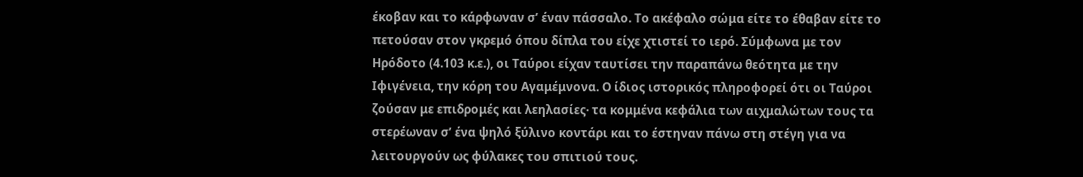έκοβαν και το κάρφωναν σ’ έναν πάσσαλο. Το ακέφαλο σώμα είτε το έθαβαν είτε το πετούσαν στον γκρεμό όπου δίπλα του είχε χτιστεί το ιερό. Σύμφωνα με τον Ηρόδοτο (4.103 κ.ε.), οι Ταύροι είχαν ταυτίσει την παραπάνω θεότητα με την Ιφιγένεια, την κόρη του Αγαμέμνονα. Ο ίδιος ιστορικός πληροφορεί ότι οι Ταύροι ζούσαν με επιδρομές και λεηλασίες· τα κομμένα κεφάλια των αιχμαλώτων τους τα στερέωναν σ’ ένα ψηλό ξύλινο κοντάρι και το έστηναν πάνω στη στέγη για να λειτουργούν ως φύλακες του σπιτιού τους.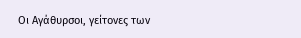Οι Αγάθυρσοι, γείτονες των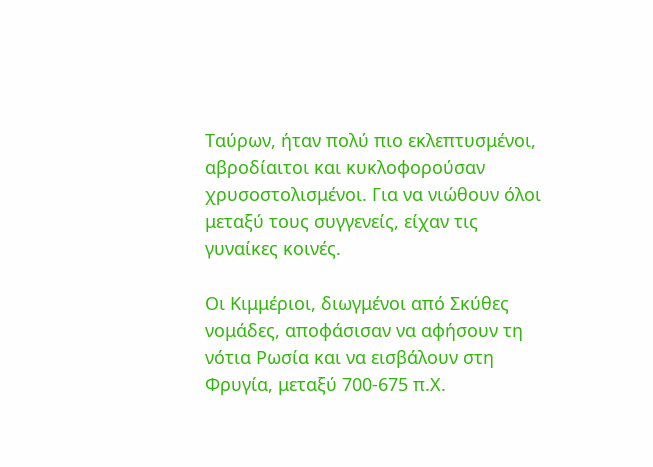Ταύρων, ήταν πολύ πιο εκλεπτυσμένοι, αβροδίαιτοι και κυκλοφορούσαν χρυσοστολισμένοι. Για να νιώθουν όλοι μεταξύ τους συγγενείς, είχαν τις γυναίκες κοινές.

Οι Κιμμέριοι, διωγμένοι από Σκύθες νομάδες, αποφάσισαν να αφήσουν τη νότια Ρωσία και να εισβάλουν στη Φρυγία, μεταξύ 700-675 π.Χ.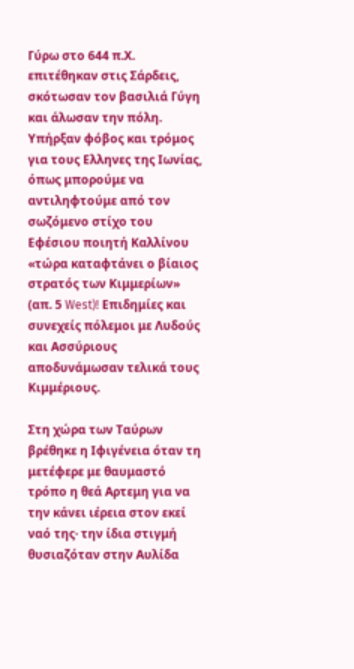Γύρω στο 644 π.Χ. επιτέθηκαν στις Σάρδεις, σκότωσαν τον βασιλιά Γύγη και άλωσαν την πόλη. Υπήρξαν φόβος και τρόμος για τους Ελληνες της Ιωνίας, όπως μπορούμε να αντιληφτούμε από τον σωζόμενο στίχο του Εφέσιου ποιητή Καλλίνου «τώρα καταφτάνει ο βίαιος στρατός των Κιμμερίων» (απ. 5 West)! Επιδημίες και συνεχείς πόλεμοι με Λυδούς και Ασσύριους αποδυνάμωσαν τελικά τους Κιμμέριους.

Στη χώρα των Ταύρων βρέθηκε η Ιφιγένεια όταν τη μετέφερε με θαυμαστό τρόπο η θεά Αρτεμη για να την κάνει ιέρεια στον εκεί ναό της· την ίδια στιγμή θυσιαζόταν στην Αυλίδα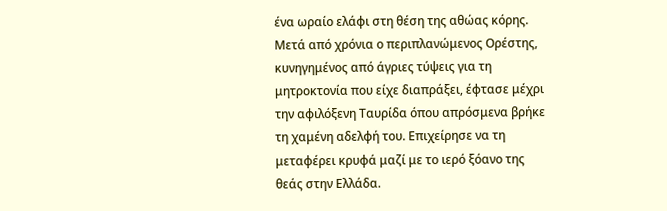ένα ωραίο ελάφι στη θέση της αθώας κόρης. Μετά από χρόνια ο περιπλανώμενος Ορέστης, κυνηγημένος από άγριες τύψεις για τη μητροκτονία που είχε διαπράξει, έφτασε μέχρι την αφιλόξενη Ταυρίδα όπου απρόσμενα βρήκε τη χαμένη αδελφή του. Επιχείρησε να τη μεταφέρει κρυφά μαζί με το ιερό ξόανο της θεάς στην Ελλάδα.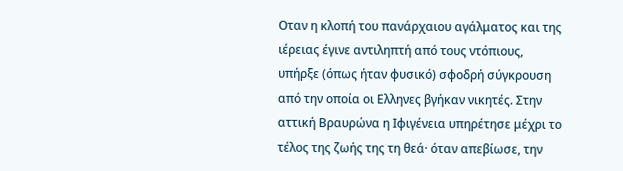Οταν η κλοπή του πανάρχαιου αγάλματος και της ιέρειας έγινε αντιληπτή από τους ντόπιους, υπήρξε (όπως ήταν φυσικό) σφοδρή σύγκρουση από την οποία οι Ελληνες βγήκαν νικητές. Στην αττική Βραυρώνα η Ιφιγένεια υπηρέτησε μέχρι το τέλος της ζωής της τη θεά· όταν απεβίωσε, την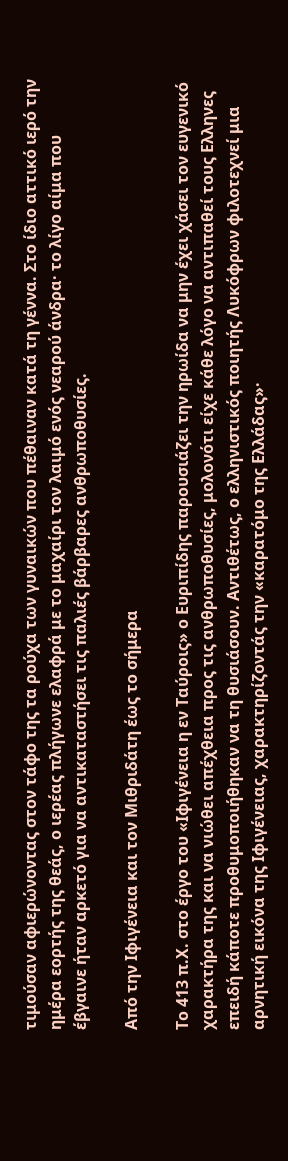τιμούσαν αφιερώνοντας στον τάφο της τα ρούχα των γυναικών που πέθαιναν κατά τη γέννα. Στο ίδιο αττικό ιερό την ημέρα εορτής της θεάς, ο ιερέας πλήγωνε ελαφρά με το μαχαίρι τον λαιμό ενός νεαρού άνδρα· το λίγο αίμα που έβγαινε ήταν αρκετό για να αντικαταστήσει τις παλιές βάρβαρες ανθρωποθυσίες.

Από την Ιφιγένεια και τον Μιθριδάτη έως το σήμερα

Το 413 π.Χ. στο έργο του «Ιφιγένεια η εν Ταύροις» ο Ευριπίδης παρουσιάζει την ηρωίδα να μην έχει χάσει τον ευγενικό χαρακτήρα της και να νιώθει απέχθεια προς τις ανθρωποθυσίες, μολονότι είχε κάθε λόγο να αντιπαθεί τους Ελληνες επειδή κάποτε προθυμοποιήθηκαν να τη θυσιάσουν. Αντιθέτως, ο ελληνιστικός ποιητής Λυκόφρων φιλοτεχνεί μια αρνητική εικόνα της Ιφιγένειας, χαρακτηρίζοντάς την «καρατόμο της Ελλάδας»·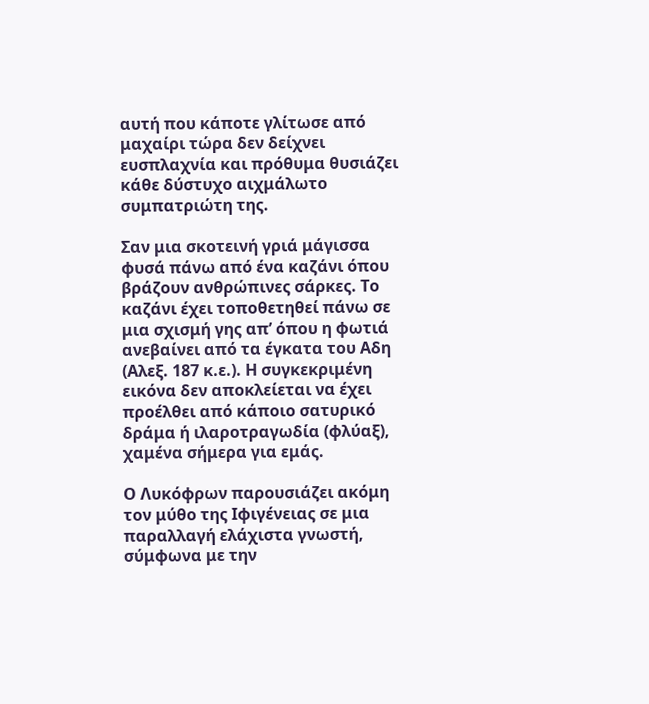αυτή που κάποτε γλίτωσε από μαχαίρι τώρα δεν δείχνει ευσπλαχνία και πρόθυμα θυσιάζει κάθε δύστυχο αιχμάλωτο συμπατριώτη της.

Σαν μια σκοτεινή γριά μάγισσα φυσά πάνω από ένα καζάνι όπου βράζουν ανθρώπινες σάρκες. Το καζάνι έχει τοποθετηθεί πάνω σε μια σχισμή γης απ’ όπου η φωτιά ανεβαίνει από τα έγκατα του Αδη (Αλεξ. 187 κ.ε.). Η συγκεκριμένη εικόνα δεν αποκλείεται να έχει προέλθει από κάποιο σατυρικό δράμα ή ιλαροτραγωδία (φλύαξ), χαμένα σήμερα για εμάς.

Ο Λυκόφρων παρουσιάζει ακόμη τον μύθο της Ιφιγένειας σε μια παραλλαγή ελάχιστα γνωστή, σύμφωνα με την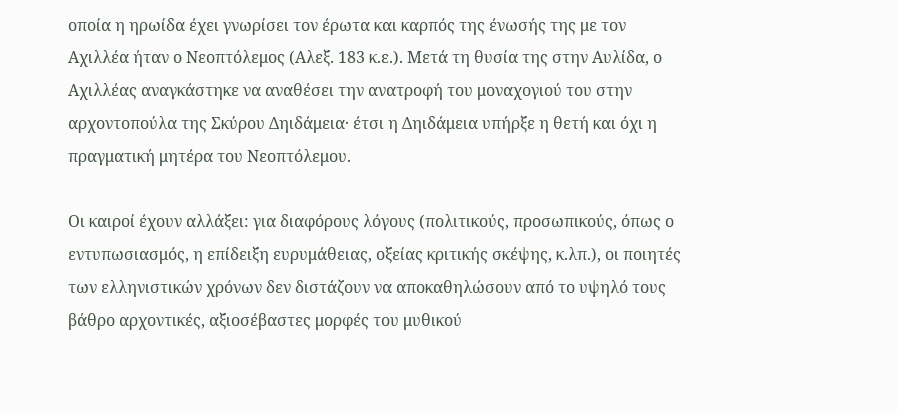οποία η ηρωίδα έχει γνωρίσει τον έρωτα και καρπός της ένωσής της με τον Αχιλλέα ήταν ο Νεοπτόλεμος (Αλεξ. 183 κ.ε.). Μετά τη θυσία της στην Αυλίδα, ο Αχιλλέας αναγκάστηκε να αναθέσει την ανατροφή του μοναχογιού του στην αρχοντοπούλα της Σκύρου Δηιδάμεια· έτσι η Δηιδάμεια υπήρξε η θετή και όχι η πραγματική μητέρα του Νεοπτόλεμου.

Οι καιροί έχουν αλλάξει: για διαφόρους λόγους (πολιτικούς, προσωπικούς, όπως ο εντυπωσιασμός, η επίδειξη ευρυμάθειας, οξείας κριτικής σκέψης, κ.λπ.), οι ποιητές των ελληνιστικών χρόνων δεν διστάζουν να αποκαθηλώσουν από το υψηλό τους βάθρο αρχοντικές, αξιοσέβαστες μορφές του μυθικού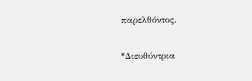παρελθόντος.

*Διευθύντρια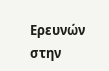Ερευνών στην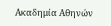Ακαδημία Αθηνών